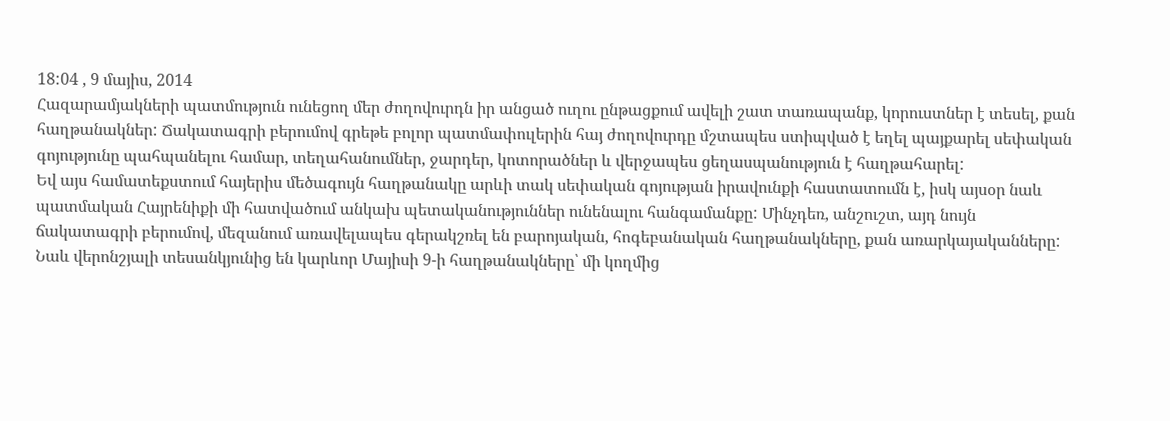18:04 , 9 մայիս, 2014
Հազարամյակների պատմություն ունեցող մեր ժողովուրդն իր անցած ուղու ընթացքում ավելի շատ տառապանք, կորուստներ է տեսել, քան հաղթանակներ: Ճակատագրի բերումով գրեթե բոլոր պատմափուլերին հայ ժողովուրդը մշտապես ստիպված է եղել պայքարել սեփական գոյությունը պահպանելու համար, տեղահանումներ, ջարդեր, կոտորածներ և վերջապես ցեղասպանություն է հաղթահարել:
Եվ այս համատեքստում հայերիս մեծագույն հաղթանակը արևի տակ սեփական գոյության իրավունքի հաստատումն է, իսկ այսօր նաև պատմական Հայրենիքի մի հատվածում անկախ պետականություններ ունենալու հանգամանքը: Մինչդեռ, անշուշտ, այդ նույն ճակատագրի բերումով, մեզանում առավելապես գերակշռել են բարոյական, հոգեբանական հաղթանակները, քան առարկայականները:
Նաև վերոնշյալի տեսանկյունից են կարևոր Մայիսի 9-ի հաղթանակները՝ մի կողմից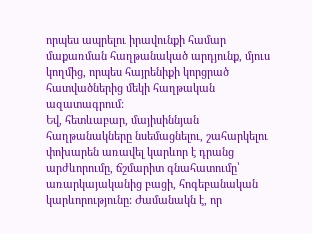որպես ապրելու իրավունքի համար մաքառման հաղթանակած արդյունք, մյուս կողմից, որպես հայրենիքի կորցրած հատվածներից մեկի հաղթական ազատագրում:
Եվ, հետևաբար, մայիսիննյան հաղթանակները նսեմացնելու, շահարկելու փոխարեն առավել կարևոր է դրանց արժևորումը, ճշմարիտ գնահատումը՝ առարկայականից բացի, հոգեբանական կարևորությունը: Ժամանակն է, որ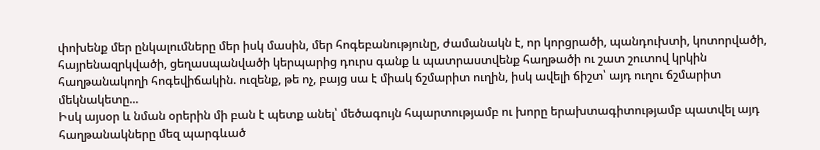փոխենք մեր ընկալումները մեր իսկ մասին, մեր հոգեբանությունը, ժամանակն է, որ կորցրածի, պանդուխտի, կոտորվածի, հայրենազրկվածի, ցեղասպանվածի կերպարից դուրս գանք և պատրաստվենք հաղթածի ու շատ շուտով կրկին հաղթանակողի հոգեվիճակին. ուզենք, թե ոչ, բայց սա է միակ ճշմարիտ ուղին, իսկ ավելի ճիշտ՝ այդ ուղու ճշմարիտ մեկնակետը...
Իսկ այսօր և նման օրերին մի բան է պետք անել՝ մեծագույն հպարտությամբ ու խորը երախտագիտությամբ պատվել այդ հաղթանակները մեզ պարգևած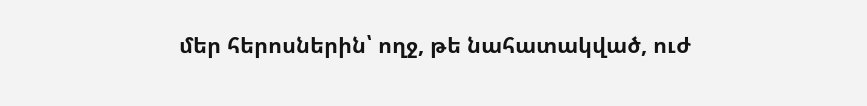մեր հերոսներին՝ ողջ, թե նահատակված, ուժ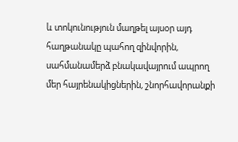և տոկունություն մաղթել այսօր այդ հաղթանակը պահող զինվորին, սահմանամերձ բնակավայրում ապրող մեր հայրենակիցներին, շնորհավորանքի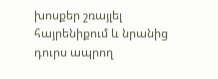խոսքեր շռայլել հայրենիքում և նրանից դուրս ապրող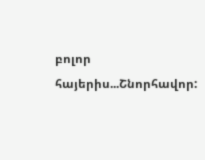բոլոր հայերիս...Շնորհավոր: